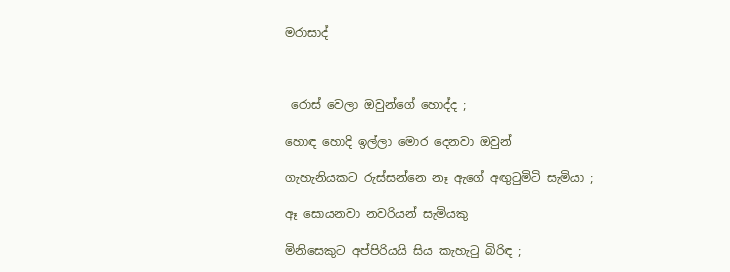මරාසාද්



 රොස් වෙලා ඔවුන්ගේ හොද්ද ;

හොඳ හොදි ඉල්ලා මොර දෙනවා ඔවුන්

ගැහැනියකට රුස්සන්නෙ නෑ ඇගේ අඟුටුමිටි සැමියා ;

ඈ සොයනවා නවරියන් සැමියකු

මිනිසෙකුට අප්පිරියයි සිය කැහැටු බිරිඳ ;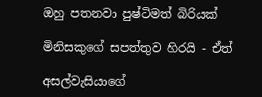ඔහු පතනවා පුෂ්ටිමත් බිරියක්

මිනිසකුගේ සපත්තුව හිරයි - ඒත්

අසල්වැසියාගේ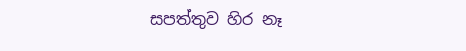සපත්තුව හිර නෑ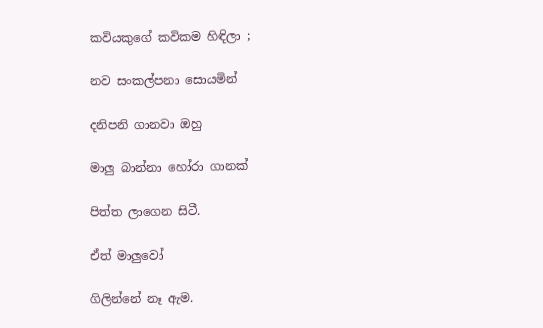කවියකුගේ කවිකම හිඳිලා ;

නව සංකල්පනා සොයමින්

දනිපනි ගානවා ඔහු

මාලු බාන්නා හෝරා ගානක්

පිත්ත ලාගෙන සිටී.

ඒත් මාලුවෝ

ගිලින්නේ නෑ ඇම.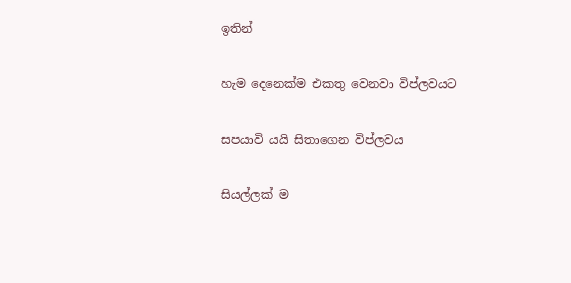ඉතින්

හැම දෙනෙක්ම එකතු වෙනවා විප්ලවයට

සපයාවි යයි සිතාගෙන විප්ලවය

සියල්ලක් ම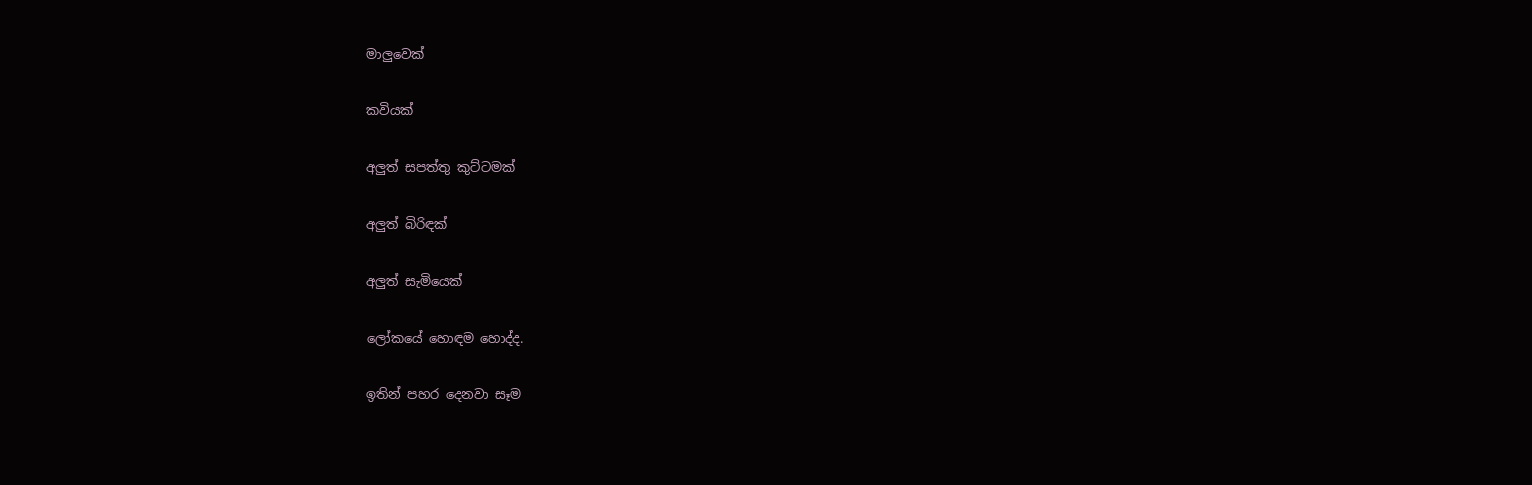මාලුවෙක්

කවියක්

අලුත් සපත්තු කුට්ටමක්

අලුත් බිරිඳක්

අලුත් සැමියෙක්

ලෝකයේ හොඳම හොද්ද.

ඉතින් පහර දෙනවා සෑම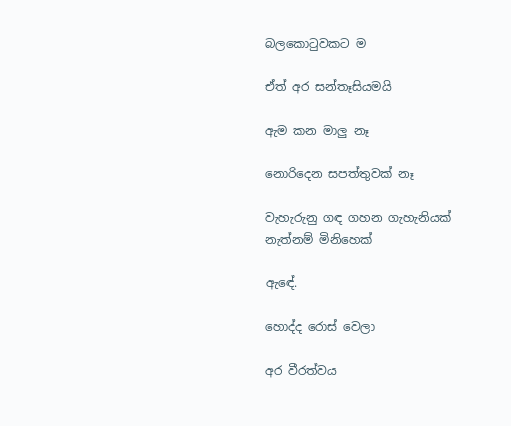බලකොටුවකට ම

ඒත් අර සන්තෑසියමයි

ඇම කන මාලු නෑ

නොරිදෙන සපත්තුවක් නෑ

වැහැරුනු ගඳ ගහන ගැහැනියක් නැත්නම් මිනිහෙක්

ඇඳේ.

හොද්ද රොස් වෙලා

අර වීරත්වය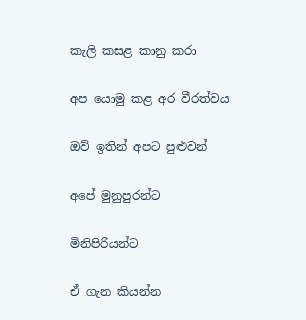කැලි කසළ කානු කරා

අප යොමු කළ අර වීරත්වය

ඔව් ඉතින් අපට පුළුවන්

අපේ මුනුපුරන්ට

මිනිපිරියන්ට

ඒ ගැන කියන්න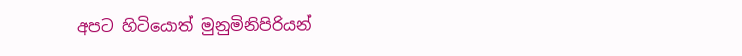අපට හිටියොත් මුනුමිනිපිරියන්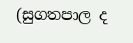(සුගතපාල ද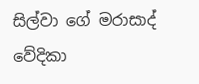සිල්වා ගේ මරාසාද් වේදිකා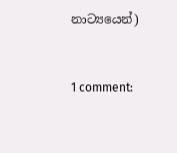නාට්‍යයෙන්)


1 comment: